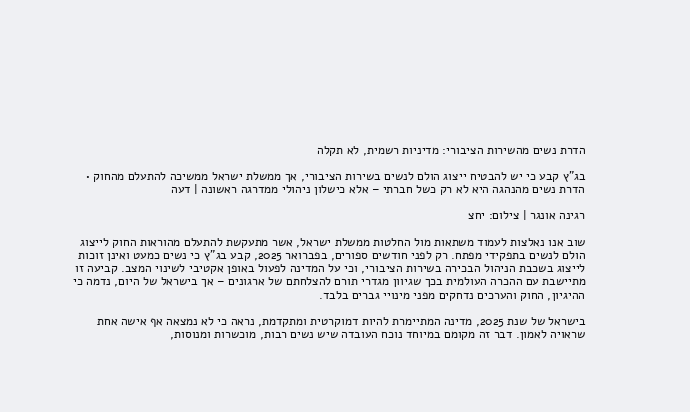הדרת נשים מהשירות הציבורי: מדיניות רשמית, לא תקלה

בג"ץ קבע כי יש להבטיח ייצוג הולם לנשים בשירות הציבורי, אך ממשלת ישראל ממשיכה להתעלם מהחוק • הדרת נשים מהנהגה היא לא רק כשל חברתי – אלא כישלון ניהולי ממדרגה ראשונה | דעה

רגינה אונגר | צילום: יחצ

שוב אנו נאלצות לעמוד משתאות מול החלטות ממשלת ישראל, אשר מתעקשת להתעלם מהוראות החוק לייצוג הולם לנשים בתפקידי מפתח. רק לפני חודשים ספורים, בפברואר 2025, קבע בג"ץ כי נשים כמעט ואינן זוכות לייצוג בשכבת הניהול הבכירה בשירות הציבורי, וכי על המדינה לפעול באופן אקטיבי לשינוי המצב. קביעה זו מתיישבת עם ההכרה העולמית בכך שגיוון מגדרי תורם להצלחתם של ארגונים – אך בישראל של היום, נדמה כי ההיגיון, החוק והערכים נדחקים מפני מינויי גברים בלבד.

בישראל של שנת 2025, מדינה המתיימרת להיות דמוקרטית ומתקדמת, נראה כי לא נמצאה אף אישה אחת שראויה לאמון. דבר זה מקומם במיוחד נוכח העובדה שיש נשים רבות, מוכשרות ומנוסות,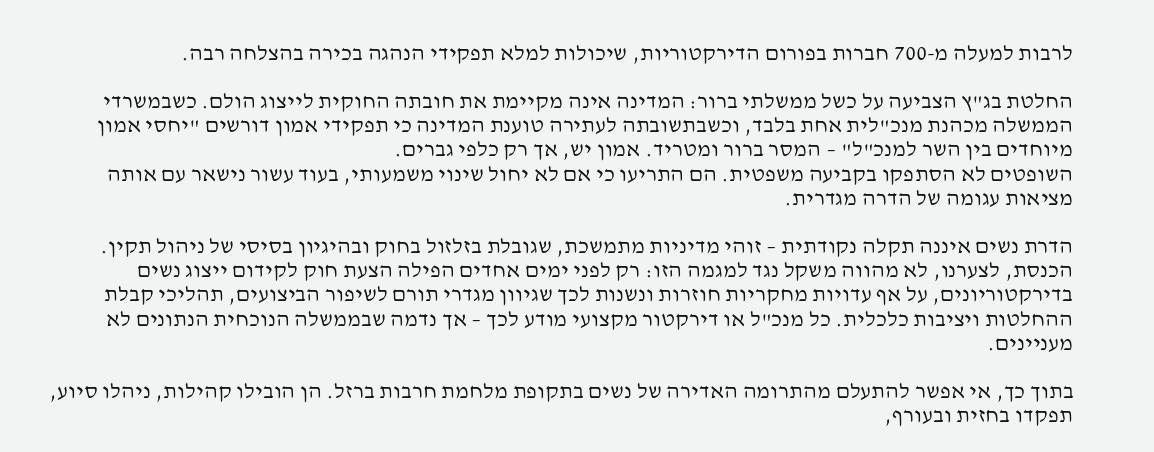לרבות למעלה מ-700 חברות בפורום הדירקטוריות, שיכולות למלא תפקידי הנהגה בכירה בהצלחה רבה.

החלטת בג"ץ הצביעה על כשל ממשלתי ברור: המדינה אינה מקיימת את חובתה החוקית לייצוג הולם. כשבמשרדי הממשלה מכהנת מנכ"לית אחת בלבד, וכשבתשובתה לעתירה טוענת המדינה כי תפקידי אמון דורשים "יחסי אמון מיוחדים בין השר למנכ"ל" – המסר ברור ומטריד. אמון יש, אך רק כלפי גברים.
השופטים לא הסתפקו בקביעה משפטית. הם התריעו כי אם לא יחול שינוי משמעותי, בעוד עשור נישאר עם אותה מציאות עגומה של הדרה מגדרית.

הדרת נשים איננה תקלה נקודתית – זוהי מדיניות מתמשכת, שגובלת בזלזול בחוק ובהיגיון בסיסי של ניהול תקין. הכנסת, לצערנו, לא מהווה משקל נגד למגמה הזו: רק לפני ימים אחדים הפילה הצעת חוק לקידום ייצוג נשים בדירקטוריונים, על אף עדויות מחקריות חוזרות ונשנות לכך שגיוון מגדרי תורם לשיפור הביצועים, תהליכי קבלת ההחלטות ויציבות כלכלית. כל מנכ"ל או דירקטור מקצועי מודע לכך – אך נדמה שבממשלה הנוכחית הנתונים לא מעניינים.

בתוך כך, אי אפשר להתעלם מהתרומה האדירה של נשים בתקופת מלחמת חרבות ברזל. הן הובילו קהילות, ניהלו סיוע, תפקדו בחזית ובעורף,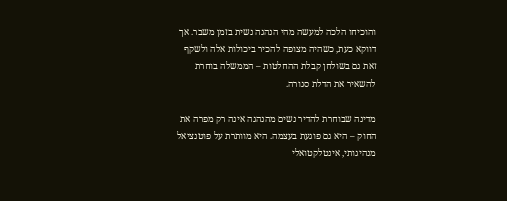והוכיחו הלכה למעשה מהי הנהגה נשית בזמן משבר. אך דווקא כעת, כשהיה מצופה להכיר ביכולות אלה ולשקף זאת גם בשולחן קבלת ההחלטות – הממשלה בוחרת להשאיר את הדלת סגורה.

מדינה שבוחרת להדיר נשים מהנהגה אינה רק מפרה את החוק – היא גם פוגעת בעצמה. היא מוותרת על פוטנציאל מנהיגותי, אינטלקטואלי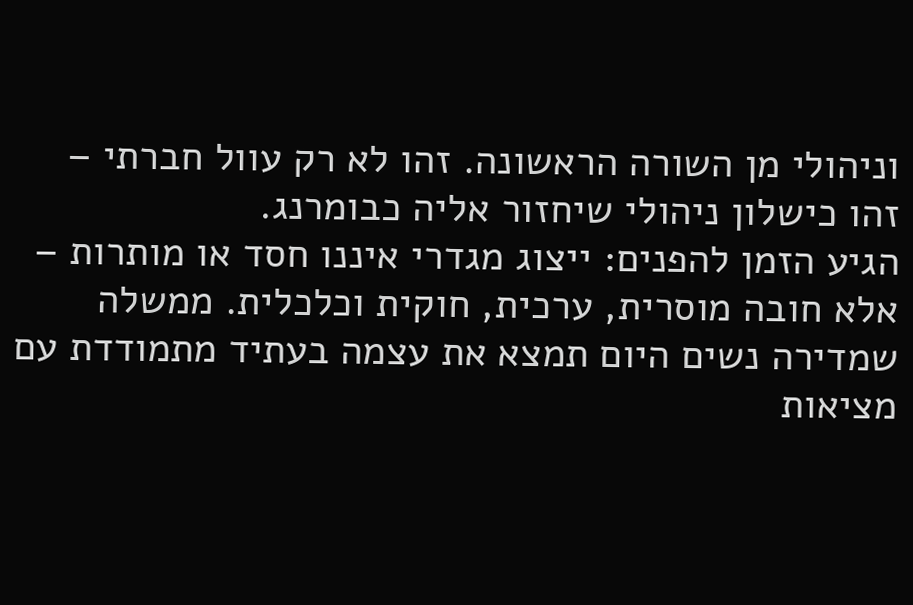וניהולי מן השורה הראשונה. זהו לא רק עוול חברתי – זהו כישלון ניהולי שיחזור אליה כבומרנג.
הגיע הזמן להפנים: ייצוג מגדרי איננו חסד או מותרות – אלא חובה מוסרית, ערכית, חוקית וכלכלית. ממשלה שמדירה נשים היום תמצא את עצמה בעתיד מתמודדת עם מציאות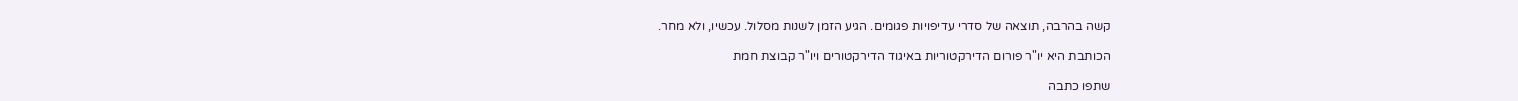קשה בהרבה, תוצאה של סדרי עדיפויות פגומים. הגיע הזמן לשנות מסלול. עכשיו, ולא מחר.

הכותבת היא יו"ר פורום הדירקטוריות באיגוד הדירקטורים ויו"ר קבוצת חמת

שתפו כתבה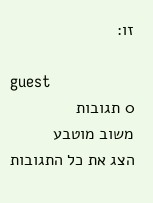זו:

guest
0 תגובות
משוב מוטבע
הצג את כל התגובות